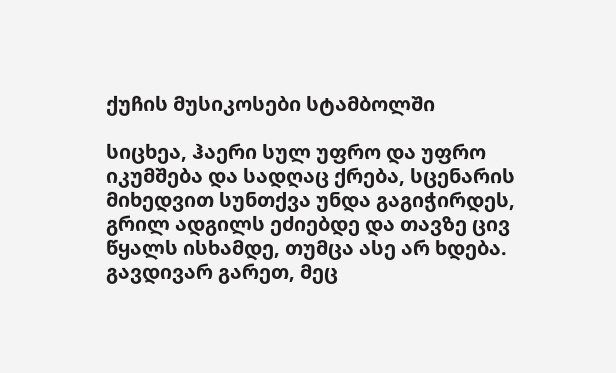ქუჩის მუსიკოსები სტამბოლში

სიცხეა, ჰაერი სულ უფრო და უფრო იკუმშება და სადღაც ქრება, სცენარის მიხედვით სუნთქვა უნდა გაგიჭირდეს, გრილ ადგილს ეძიებდე და თავზე ცივ წყალს ისხამდე, თუმცა ასე არ ხდება. გავდივარ გარეთ, მეც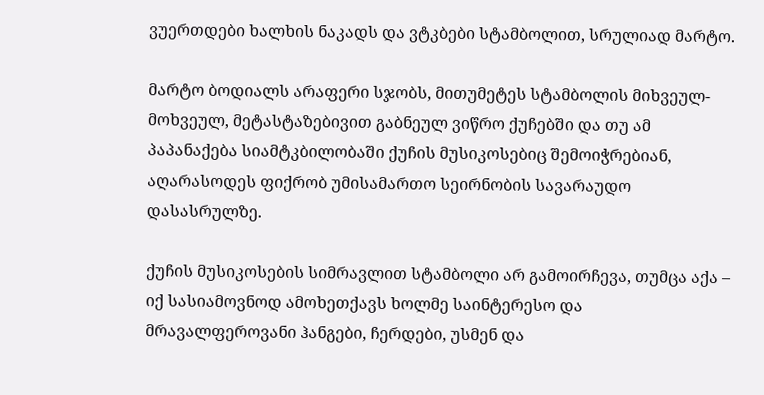ვუერთდები ხალხის ნაკადს და ვტკბები სტამბოლით, სრულიად მარტო.

მარტო ბოდიალს არაფერი სჯობს, მითუმეტეს სტამბოლის მიხვეულ-მოხვეულ, მეტასტაზებივით გაბნეულ ვიწრო ქუჩებში და თუ ამ პაპანაქება სიამტკბილობაში ქუჩის მუსიკოსებიც შემოიჭრებიან, აღარასოდეს ფიქრობ უმისამართო სეირნობის სავარაუდო დასასრულზე.

ქუჩის მუსიკოსების სიმრავლით სტამბოლი არ გამოირჩევა, თუმცა აქა – იქ სასიამოვნოდ ამოხეთქავს ხოლმე საინტერესო და მრავალფეროვანი ჰანგები, ჩერდები, უსმენ და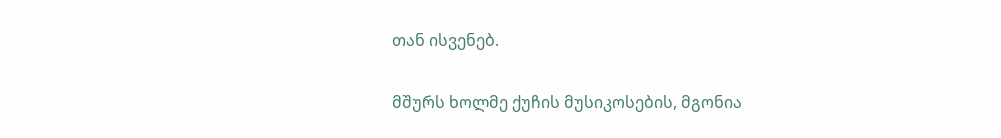თან ისვენებ.

მშურს ხოლმე ქუჩის მუსიკოსების, მგონია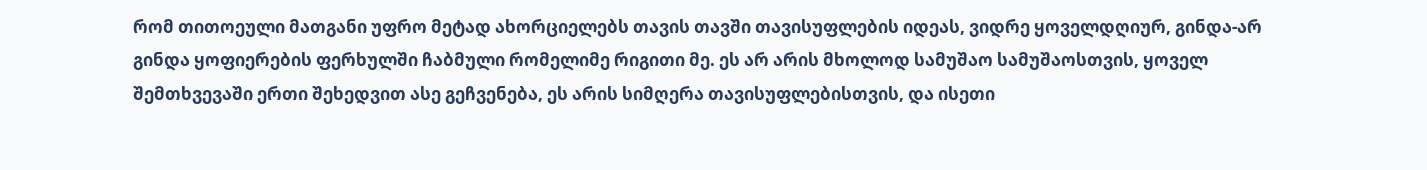რომ თითოეული მათგანი უფრო მეტად ახორციელებს თავის თავში თავისუფლების იდეას, ვიდრე ყოველდღიურ, გინდა-არ გინდა ყოფიერების ფერხულში ჩაბმული რომელიმე რიგითი მე. ეს არ არის მხოლოდ სამუშაო სამუშაოსთვის, ყოველ შემთხვევაში ერთი შეხედვით ასე გეჩვენება, ეს არის სიმღერა თავისუფლებისთვის, და ისეთი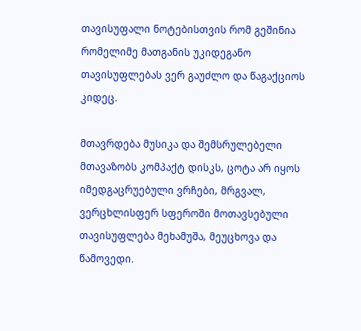თავისუფალი ნოტებისთვის რომ გეშინია რომელიმე მათგანის უკიდეგანო თავისუფლებას ვერ გაუძლო და წაგაქციოს კიდეც.

მთავრდება მუსიკა და შემსრულებელი მთავაზობს კომპაქტ დისკს, ცოტა არ იყოს იმედგაცრუებული ვრჩები, მრგვალ, ვერცხლისფერ სფეროში მოთავსებული თავისუფლება მეხამუშა, მეუცხოვა და წამოვედი.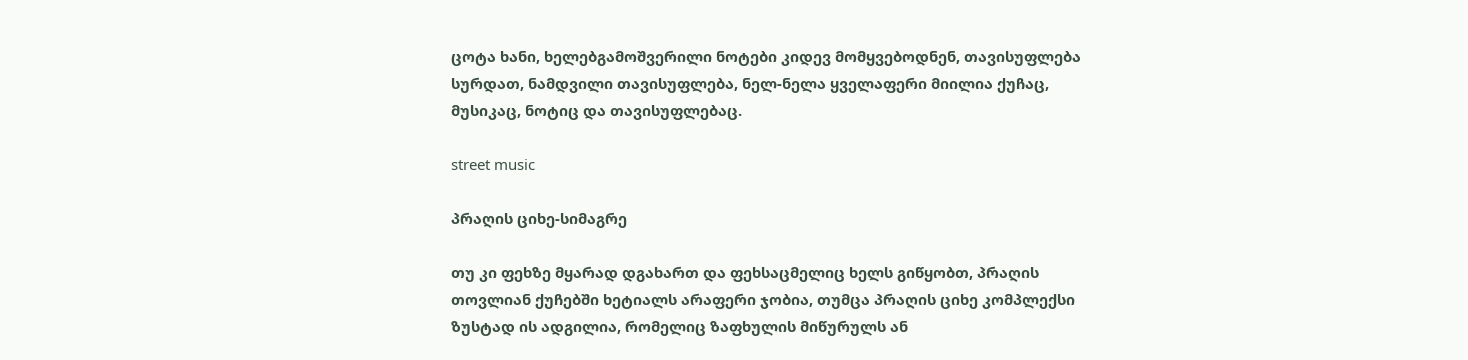ცოტა ხანი, ხელებგამოშვერილი ნოტები კიდევ მომყვებოდნენ, თავისუფლება სურდათ, ნამდვილი თავისუფლება, ნელ-ნელა ყველაფერი მიილია ქუჩაც, მუსიკაც, ნოტიც და თავისუფლებაც.

street music

პრაღის ციხე-სიმაგრე

თუ კი ფეხზე მყარად დგახართ და ფეხსაცმელიც ხელს გიწყობთ, პრაღის თოვლიან ქუჩებში ხეტიალს არაფერი ჯობია, თუმცა პრაღის ციხე კომპლექსი ზუსტად ის ადგილია, რომელიც ზაფხულის მიწურულს ან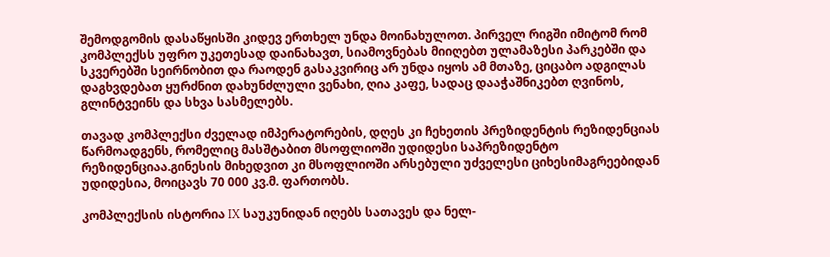შემოდგომის დასაწყისში კიდევ ერთხელ უნდა მოინახულოთ. პირველ რიგში იმიტომ რომ კომპლექსს უფრო უკეთესად დაინახავთ, სიამოვნებას მიიღებთ ულამაზესი პარკებში და სკვერებში სეირნობით და რაოდენ გასაკვირიც არ უნდა იყოს ამ მთაზე, ციცაბო ადგილას დაგხვდებათ ყურძნით დახუნძლული ვენახი, ღია კაფე, სადაც დააჭაშნიკებთ ღვინოს, გლინტვეინს და სხვა სასმელებს.

თავად კომპლექსი ძველად იმპერატორების, დღეს კი ჩეხეთის პრეზიდენტის რეზიდენციას წარმოადგენს, რომელიც მასშტაბით მსოფლიოში უდიდესი საპრეზიდენტო რეზიდენციაა.გინესის მიხედვით კი მსოფლიოში არსებული უძველესი ციხესიმაგრეებიდან უდიდესია, მოიცავს 70 000 კვ.მ. ფართობს.

კომპლექსის ისტორია IX საუკუნიდან იღებს სათავეს და ნელ-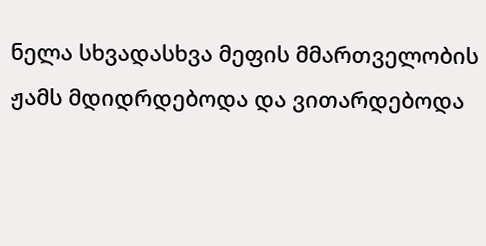ნელა სხვადასხვა მეფის მმართველობის ჟამს მდიდრდებოდა და ვითარდებოდა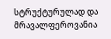სტრუქტურულად და მრავალფეროვანია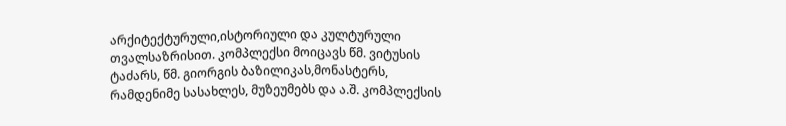არქიტექტურული,ისტორიული და კულტურული თვალსაზრისით. კომპლექსი მოიცავს წმ. ვიტუსის ტაძარს, წმ. გიორგის ბაზილიკას,მონასტერს, რამდენიმე სასახლეს, მუზეუმებს და ა.შ. კომპლექსის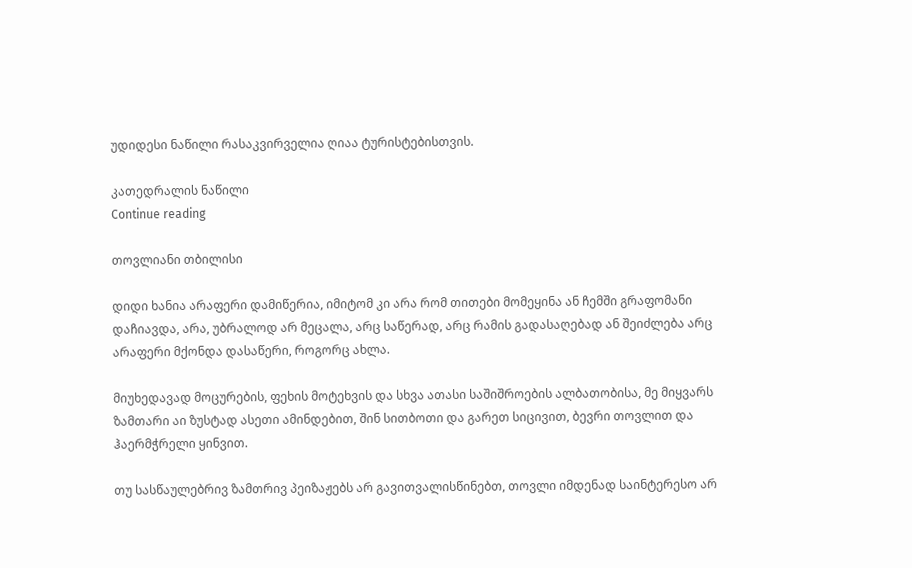უდიდესი ნაწილი რასაკვირველია ღიაა ტურისტებისთვის.

კათედრალის ნაწილი
Continue reading

თოვლიანი თბილისი

დიდი ხანია არაფერი დამიწერია, იმიტომ კი არა რომ თითები მომეყინა ან ჩემში გრაფომანი დაჩიავდა, არა, უბრალოდ არ მეცალა, არც საწერად, არც რამის გადასაღებად ან შეიძლება არც არაფერი მქონდა დასაწერი, როგორც ახლა.

მიუხედავად მოცურების, ფეხის მოტეხვის და სხვა ათასი საშიშროების ალბათობისა, მე მიყვარს ზამთარი აი ზუსტად ასეთი ამინდებით, შინ სითბოთი და გარეთ სიცივით, ბევრი თოვლით და ჰაერმჭრელი ყინვით.

თუ სასწაულებრივ ზამთრივ პეიზაჟებს არ გავითვალისწინებთ, თოვლი იმდენად საინტერესო არ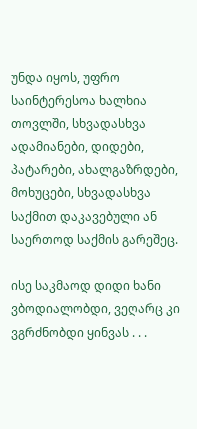უნდა იყოს, უფრო საინტერესოა ხალხია თოვლში, სხვადასხვა ადამიანები, დიდები, პატარები, ახალგაზრდები, მოხუცები, სხვადასხვა საქმით დაკავებული ან საერთოდ საქმის გარეშეც.

ისე საკმაოდ დიდი ხანი ვბოდიალობდი, ვეღარც კი ვგრძნობდი ყინვას . . .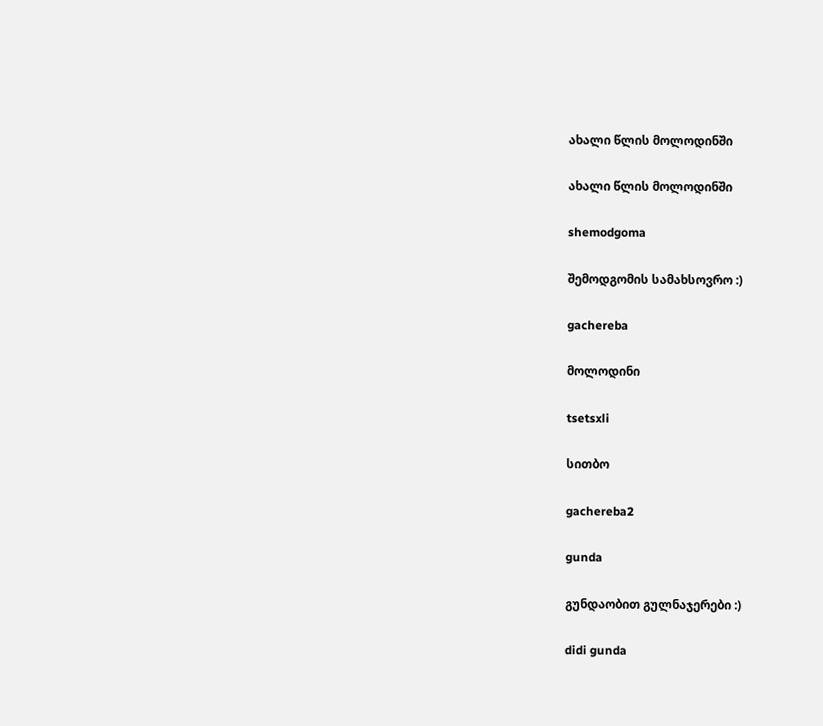ახალი წლის მოლოდინში

ახალი წლის მოლოდინში

shemodgoma

შემოდგომის სამახსოვრო :)

gachereba

მოლოდინი

tsetsxli

სითბო

gachereba2

gunda

გუნდაობით გულნაჯერები :)

didi gunda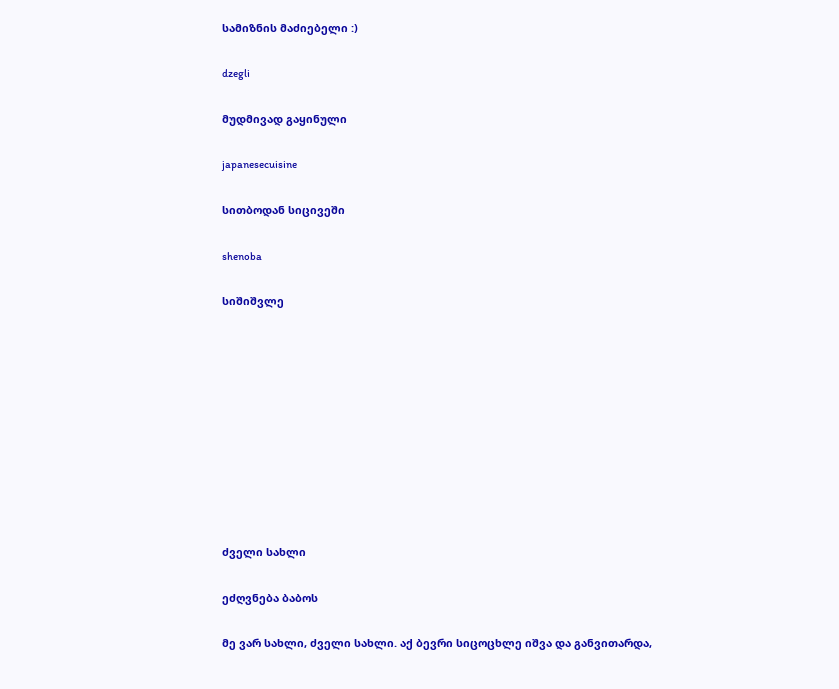სამიზნის მაძიებელი :)

dzegli

მუდმივად გაყინული

japanesecuisine

სითბოდან სიცივეში

shenoba

სიშიშვლე










ძველი სახლი

ეძღვნება ბაბოს

მე ვარ სახლი, ძველი სახლი. აქ ბევრი სიცოცხლე იშვა და განვითარდა,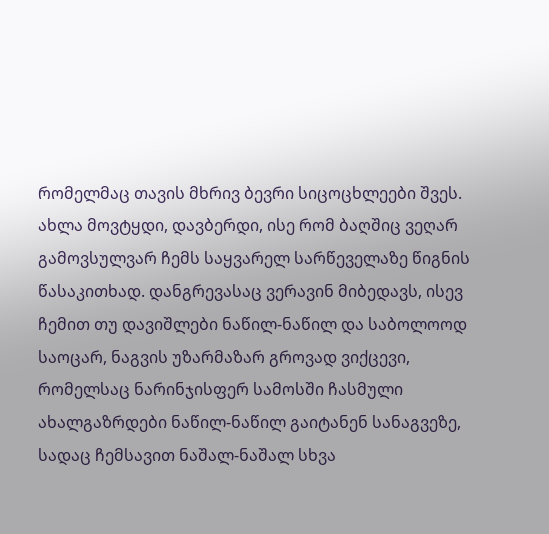რომელმაც თავის მხრივ ბევრი სიცოცხლეები შვეს. ახლა მოვტყდი, დავბერდი, ისე რომ ბაღშიც ვეღარ გამოვსულვარ ჩემს საყვარელ სარწეველაზე წიგნის წასაკითხად. დანგრევასაც ვერავინ მიბედავს, ისევ ჩემით თუ დავიშლები ნაწილ-ნაწილ და საბოლოოდ საოცარ, ნაგვის უზარმაზარ გროვად ვიქცევი, რომელსაც ნარინჯისფერ სამოსში ჩასმული ახალგაზრდები ნაწილ-ნაწილ გაიტანენ სანაგვეზე, სადაც ჩემსავით ნაშალ-ნაშალ სხვა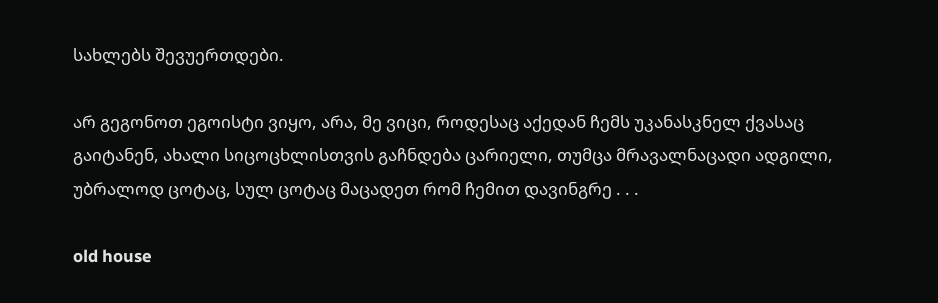სახლებს შევუერთდები.

არ გეგონოთ ეგოისტი ვიყო, არა, მე ვიცი, როდესაც აქედან ჩემს უკანასკნელ ქვასაც გაიტანენ, ახალი სიცოცხლისთვის გაჩნდება ცარიელი, თუმცა მრავალნაცადი ადგილი, უბრალოდ ცოტაც, სულ ცოტაც მაცადეთ რომ ჩემით დავინგრე . . .

old house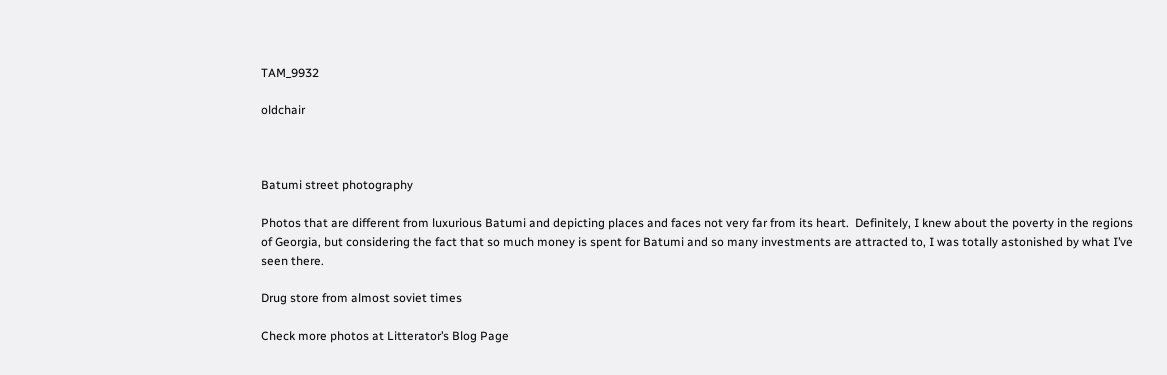TAM_9932

oldchair



Batumi street photography

Photos that are different from luxurious Batumi and depicting places and faces not very far from its heart.  Definitely, I knew about the poverty in the regions of Georgia, but considering the fact that so much money is spent for Batumi and so many investments are attracted to, I was totally astonished by what I’ve seen there.

Drug store from almost soviet times

Check more photos at Litterator’s Blog Page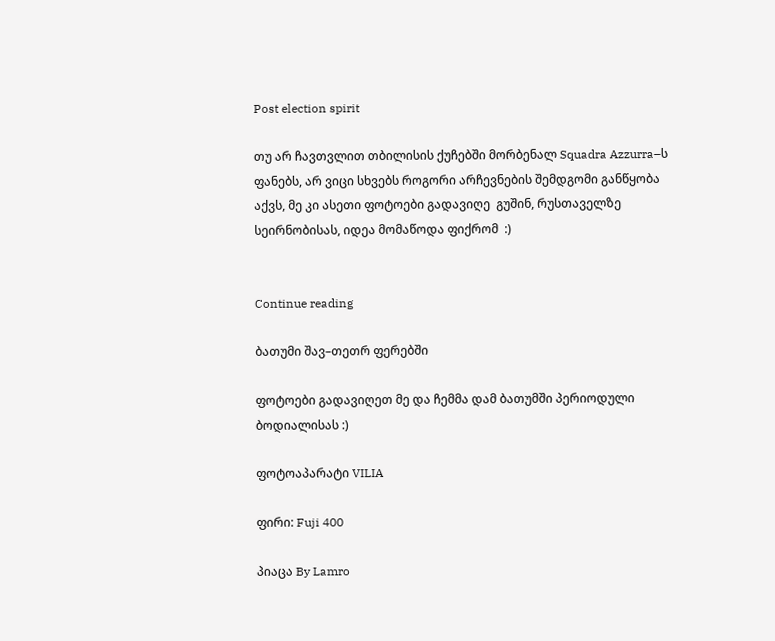Post election spirit

თუ არ ჩავთვლით თბილისის ქუჩებში მორბენალ Squadra Azzurra–ს ფანებს, არ ვიცი სხვებს როგორი არჩევნების შემდგომი განწყობა აქვს, მე კი ასეთი ფოტოები გადავიღე  გუშინ, რუსთაველზე სეირნობისას, იდეა მომაწოდა ფიქრომ  :)


Continue reading

ბათუმი შავ–თეთრ ფერებში

ფოტოები გადავიღეთ მე და ჩემმა დამ ბათუმში პერიოდული ბოდიალისას :)

ფოტოაპარატი VILIA

ფირი: Fuji 400

პიაცა By Lamro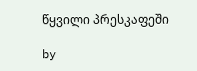წყვილი პრესკაფეში

by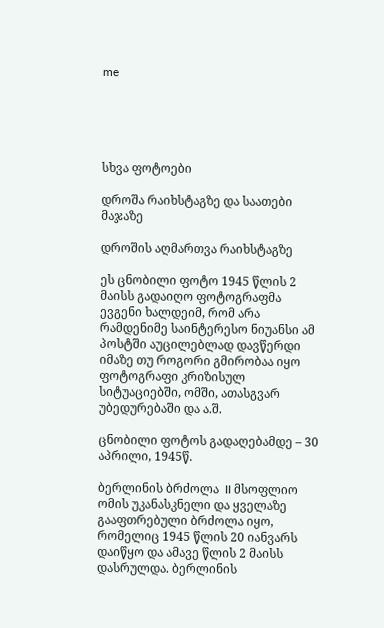me





სხვა ფოტოები

დროშა რაიხსტაგზე და საათები მაჯაზე

დროშის აღმართვა რაიხსტაგზე

ეს ცნობილი ფოტო 1945 წლის 2 მაისს გადაიღო ფოტოგრაფმა ევგენი ხალდეიმ, რომ არა რამდენიმე საინტერესო ნიუანსი ამ პოსტში აუცილებლად დავწერდი იმაზე თუ როგორი გმირობაა იყო ფოტოგრაფი კრიზისულ სიტუაციებში, ომში, ათასგვარ უბედურებაში და ა.შ.

ცნობილი ფოტოს გადაღებამდე – 30 აპრილი, 1945წ.

ბერლინის ბრძოლა  II მსოფლიო ომის უკანასკნელი და ყველაზე გააფთრებული ბრძოლა იყო, რომელიც 1945 წლის 20 იანვარს დაიწყო და ამავე წლის 2 მაისს დასრულდა. ბერლინის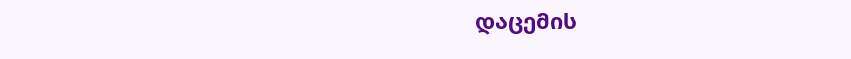დაცემის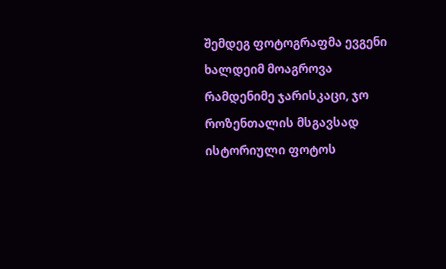შემდეგ ფოტოგრაფმა ევგენი ხალდეიმ მოაგროვა რამდენიმე ჯარისკაცი, ჯო როზენთალის მსგავსად ისტორიული ფოტოს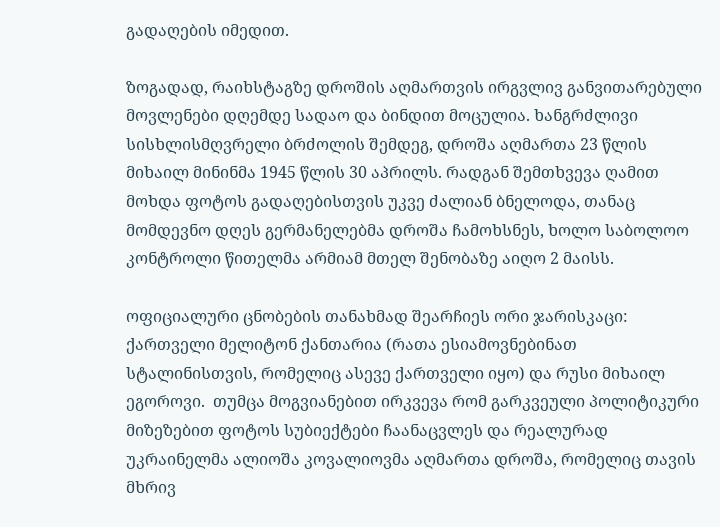გადაღების იმედით.

ზოგადად, რაიხსტაგზე დროშის აღმართვის ირგვლივ განვითარებული მოვლენები დღემდე სადაო და ბინდით მოცულია. ხანგრძლივი სისხლისმღვრელი ბრძოლის შემდეგ, დროშა აღმართა 23 წლის მიხაილ მინინმა 1945 წლის 30 აპრილს. რადგან შემთხვევა ღამით მოხდა ფოტოს გადაღებისთვის უკვე ძალიან ბნელოდა, თანაც მომდევნო დღეს გერმანელებმა დროშა ჩამოხსნეს, ხოლო საბოლოო კონტროლი წითელმა არმიამ მთელ შენობაზე აიღო 2 მაისს.

ოფიციალური ცნობების თანახმად შეარჩიეს ორი ჯარისკაცი: ქართველი მელიტონ ქანთარია (რათა ესიამოვნებინათ სტალინისთვის, რომელიც ასევე ქართველი იყო) და რუსი მიხაილ ეგოროვი.  თუმცა მოგვიანებით ირკვევა რომ გარკვეული პოლიტიკური მიზეზებით ფოტოს სუბიექტები ჩაანაცვლეს და რეალურად უკრაინელმა ალიოშა კოვალიოვმა აღმართა დროშა, რომელიც თავის მხრივ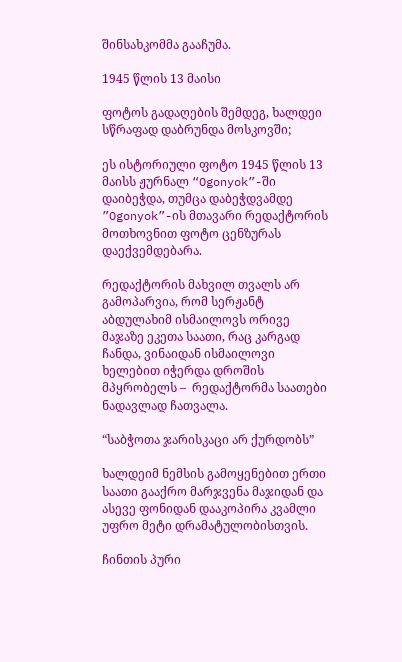შინსახკომმა გააჩუმა.

1945 წლის 13 მაისი

ფოტოს გადაღების შემდეგ, ხალდეი სწრაფად დაბრუნდა მოსკოვში;

ეს ისტორიული ფოტო 1945 წლის 13 მაისს ჟურნალ “Ogonyok”-ში დაიბეჭდა, თუმცა დაბეჭდვამდე  ”Ogonyok”-ის მთავარი რედაქტორის მოთხოვნით ფოტო ცენზურას დაექვემდებარა.

რედაქტორის მახვილ თვალს არ გამოპარვია, რომ სერჟანტ აბდულახიმ ისმაილოვს ორივე მაჯაზე ეკეთა საათი, რაც კარგად ჩანდა, ვინაიდან ისმაილოვი ხელებით იჭერდა დროშის მპყრობელს –  რედაქტორმა საათები ნადავლად ჩათვალა.

“საბჭოთა ჯარისკაცი არ ქურდობს”

ხალდეიმ ნემსის გამოყენებით ერთი საათი გააქრო მარჯვენა მაჯიდან და ასევე ფონიდან დააკოპირა კვამლი უფრო მეტი დრამატულობისთვის.

ჩინთის პური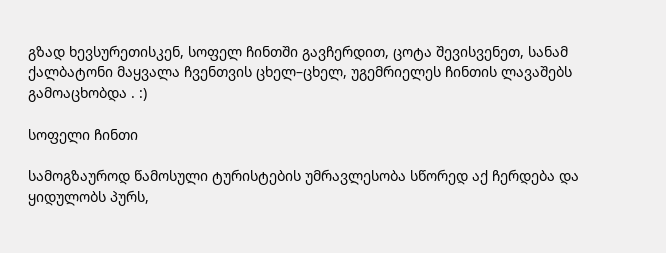გზად ხევსურეთისკენ, სოფელ ჩინთში გავჩერდით, ცოტა შევისვენეთ, სანამ ქალბატონი მაყვალა ჩვენთვის ცხელ–ცხელ, უგემრიელეს ჩინთის ლავაშებს გამოაცხობდა . :)

სოფელი ჩინთი

სამოგზაუროდ წამოსული ტურისტების უმრავლესობა სწორედ აქ ჩერდება და ყიდულობს პურს,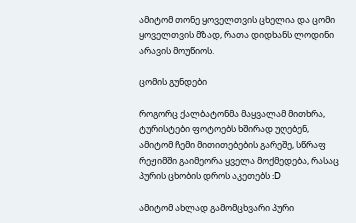ამიტომ თონე ყოველთვის ცხელია და ცომი ყოველთვის მზად, რათა დიდხანს ლოდინი არავის მოუწიოს.

ცომის გუნდები

როგორც ქალბატონმა მაყვალამ მითხრა, ტურისტები ფოტოებს ხშირად უღებენ, ამიტომ ჩემი მითითებების გარეშე, სწრაფ რეჟიმში გაიმეორა ყველა მოქმედება, რასაც პურის ცხობის დროს აკეთებს :D

ამიტომ ახლად გამომცხვარი პური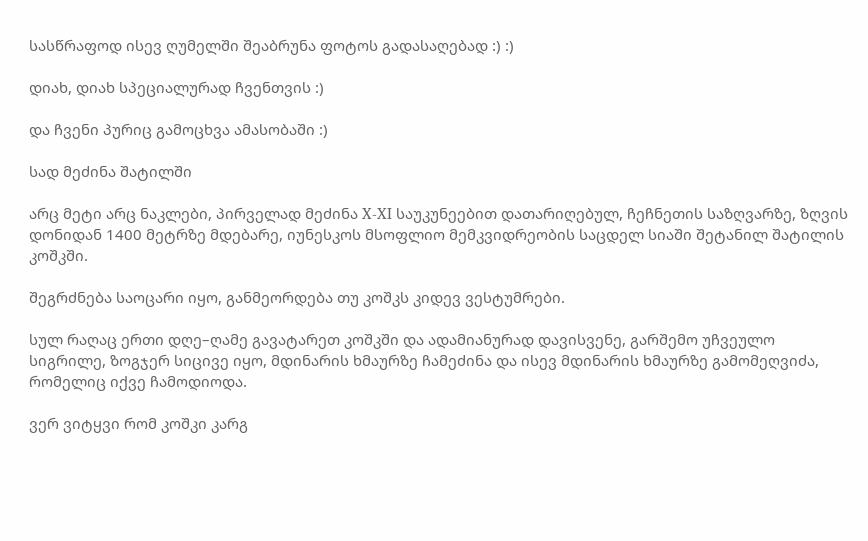სასწრაფოდ ისევ ღუმელში შეაბრუნა ფოტოს გადასაღებად :) :)

დიახ, დიახ სპეციალურად ჩვენთვის :)

და ჩვენი პურიც გამოცხვა ამასობაში :)

სად მეძინა შატილში

არც მეტი არც ნაკლები, პირველად მეძინა X-XI საუკუნეებით დათარიღებულ, ჩეჩნეთის საზღვარზე, ზღვის დონიდან 1400 მეტრზე მდებარე, იუნესკოს მსოფლიო მემკვიდრეობის საცდელ სიაში შეტანილ შატილის კოშკში.

შეგრძნება საოცარი იყო, განმეორდება თუ კოშკს კიდევ ვესტუმრები.

სულ რაღაც ერთი დღე–ღამე გავატარეთ კოშკში და ადამიანურად დავისვენე, გარშემო უჩვეულო სიგრილე, ზოგჯერ სიცივე იყო, მდინარის ხმაურზე ჩამეძინა და ისევ მდინარის ხმაურზე გამომეღვიძა, რომელიც იქვე ჩამოდიოდა.

ვერ ვიტყვი რომ კოშკი კარგ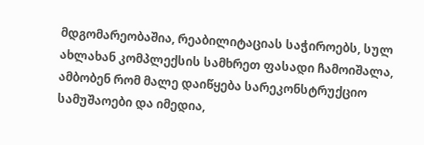მდგომარეობაშია, რეაბილიტაციას საჭიროებს, სულ ახლახან კომპლექსის სამხრეთ ფასადი ჩამოიშალა, ამბობენ რომ მალე დაიწყება სარეკონსტრუქციო სამუშაოები და იმედია,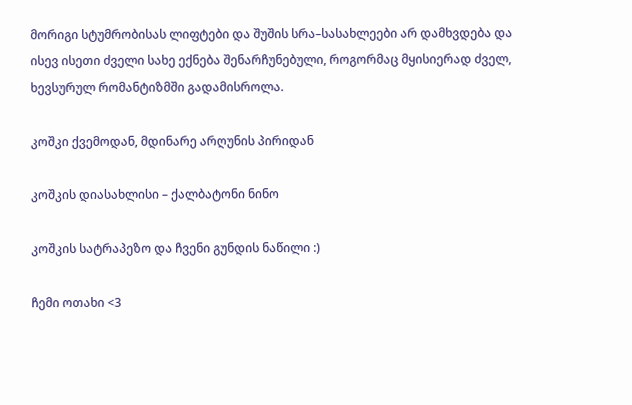მორიგი სტუმრობისას ლიფტები და შუშის სრა–სასახლეები არ დამხვდება და ისევ ისეთი ძველი სახე ექნება შენარჩუნებული, როგორმაც მყისიერად ძველ, ხევსურულ რომანტიზმში გადამისროლა.

კოშკი ქვემოდან, მდინარე არღუნის პირიდან

კოშკის დიასახლისი – ქალბატონი ნინო

კოშკის სატრაპეზო და ჩვენი გუნდის ნაწილი :)

ჩემი ოთახი <3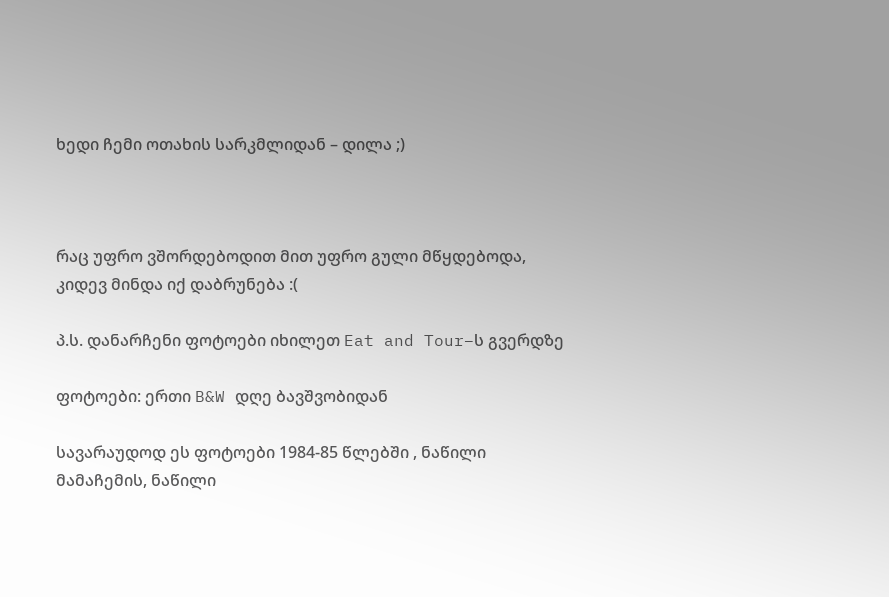ხედი ჩემი ოთახის სარკმლიდან – დილა ;)



რაც უფრო ვშორდებოდით მით უფრო გული მწყდებოდა, კიდევ მინდა იქ დაბრუნება :(

პ.ს. დანარჩენი ფოტოები იხილეთ Eat and Tour–ს გვერდზე

ფოტოები: ერთი B&W დღე ბავშვობიდან

სავარაუდოდ ეს ფოტოები 1984-85 წლებში , ნაწილი მამაჩემის, ნაწილი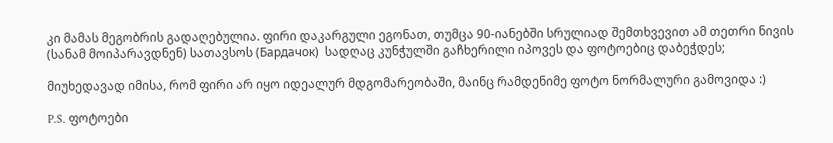კი მამას მეგობრის გადაღებულია. ფირი დაკარგული ეგონათ, თუმცა 90-იანებში სრულიად შემთხვევით ამ თეთრი ნივის (სანამ მოიპარავდნენ) სათავსოს (Бардачок)  სადღაც კუნჭულში გაჩხერილი იპოვეს და ფოტოებიც დაბეჭდეს;

მიუხედავად იმისა, რომ ფირი არ იყო იდეალურ მდგომარეობაში, მაინც რამდენიმე ფოტო ნორმალური გამოვიდა :)

P.S. ფოტოები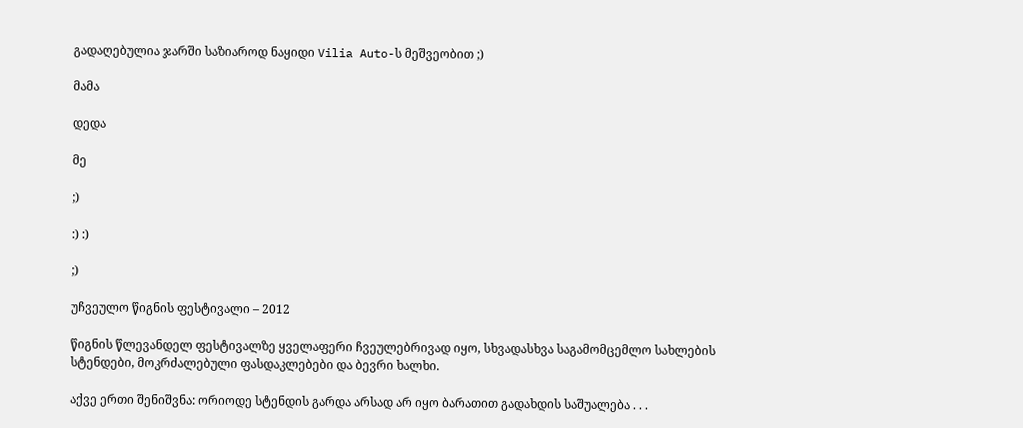გადაღებულია ჯარში საზიაროდ ნაყიდი Vilia Auto-ს მეშვეობით ;)

მამა

დედა

მე

;)

:) :)

;)

უჩვეულო წიგნის ფესტივალი – 2012

წიგნის წლევანდელ ფესტივალზე ყველაფერი ჩვეულებრივად იყო, სხვადასხვა საგამომცემლო სახლების სტენდები, მოკრძალებული ფასდაკლებები და ბევრი ხალხი.

აქვე ერთი შენიშვნა: ორიოდე სტენდის გარდა არსად არ იყო ბარათით გადახდის საშუალება . . .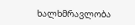ხალხმრავლობა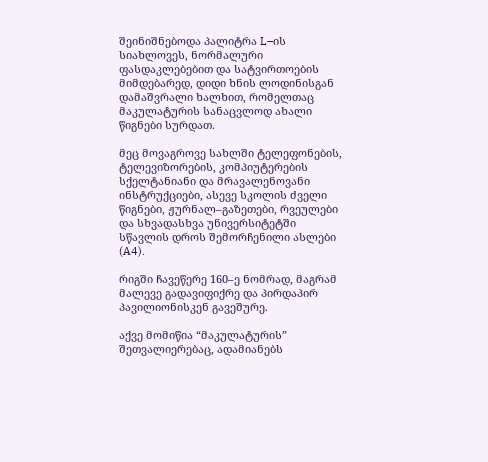შეინიშნებოდა პალიტრა L–ის სიახლოვეს, ნორმალური ფასდაკლებებით და სატვირთოების მიმდებარედ, დიდი ხნის ლოდინისგან დამაშვრალი ხალხით, რომელთაც მაკულატურის სანაცვლოდ ახალი წიგნები სურდათ.

მეც მოვაგროვე სახლში ტელეფონების, ტელევიზორების, კომპიუტერების სქელტანიანი და მრავალენოვანი ინსტრუქციები, ასევე სკოლის ძველი წიგნები, ჟურნალ–გაზეთები, რვეულები და სხვადასხვა უნივერსიტეტში სწავლის დროს შემორჩენილი ასლები (A4).

რიგში ჩავეწერე 160–ე ნომრად, მაგრამ მალევე გადავიფიქრე და პირდაპირ პავილიონისკენ გავეშურე.

აქვე მომიწია “მაკულატურის” შეთვალიერებაც, ადამიანებს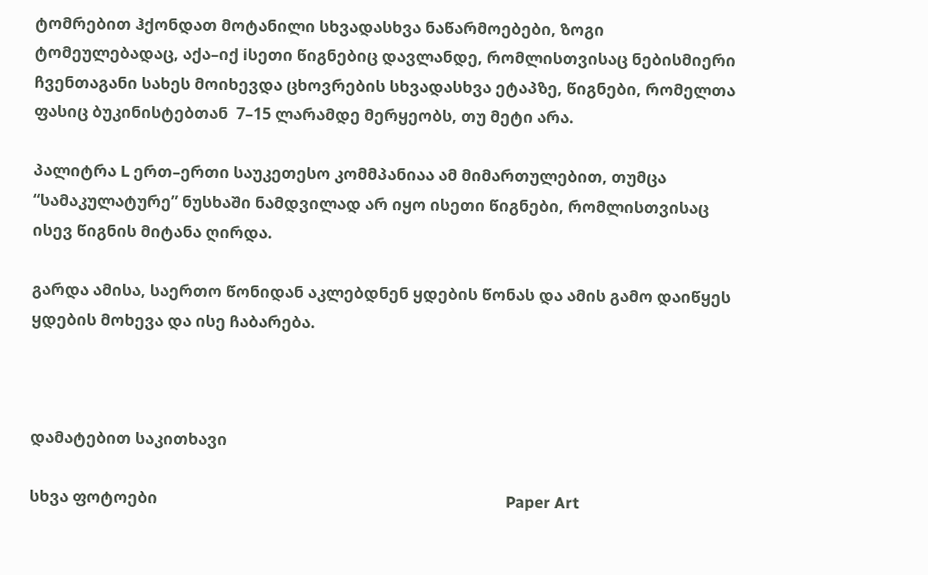ტომრებით ჰქონდათ მოტანილი სხვადასხვა ნაწარმოებები, ზოგი ტომეულებადაც, აქა–იქ iსეთი წიგნებიც დავლანდე, რომლისთვისაც ნებისმიერი ჩვენთაგანი სახეს მოიხევდა ცხოვრების სხვადასხვა ეტაპზე, წიგნები, რომელთა ფასიც ბუკინისტებთან  7–15 ლარამდე მერყეობს, თუ მეტი არა.

პალიტრა L ერთ–ერთი საუკეთესო კომმპანიაა ამ მიმართულებით, თუმცა “სამაკულატურე” ნუსხაში ნამდვილად არ იყო ისეთი წიგნები, რომლისთვისაც ისევ წიგნის მიტანა ღირდა.

გარდა ამისა, საერთო წონიდან აკლებდნენ ყდების წონას და ამის გამო დაიწყეს ყდების მოხევა და ისე ჩაბარება.



დამატებით საკითხავი

სხვა ფოტოები                                                                                       Paper Art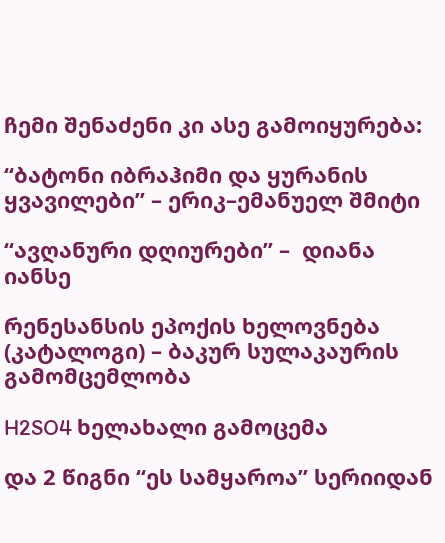ჩემი შენაძენი კი ასე გამოიყურება:

“ბატონი იბრაჰიმი და ყურანის ყვავილები” – ერიკ–ემანუელ შმიტი

“ავღანური დღიურები” –  დიანა იანსე

რენესანსის ეპოქის ხელოვნება (კატალოგი) – ბაკურ სულაკაურის გამომცემლობა

H2SO4 ხელახალი გამოცემა

და 2 წიგნი “ეს სამყაროა” სერიიდან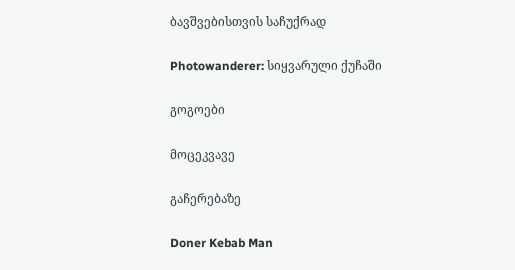ბავშვებისთვის საჩუქრად

Photowanderer: სიყვარული ქუჩაში

გოგოები

მოცეკვავე

გაჩერებაზე

Doner Kebab Man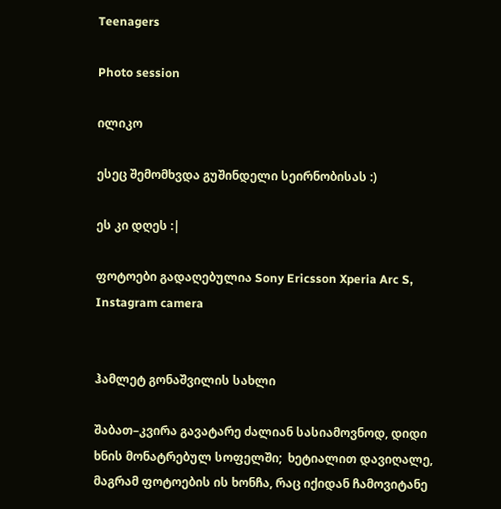Teenagers

Photo session

ილიკო

ესეც შემომხვდა გუშინდელი სეირნობისას :)

ეს კი დღეს :|

ფოტოები გადაღებულია Sony Ericsson Xperia Arc S, Instagram camera


ჰამლეტ გონაშვილის სახლი

შაბათ–კვირა გავატარე ძალიან სასიამოვნოდ, დიდი ხნის მონატრებულ სოფელში;  ხეტიალით დავიღალე, მაგრამ ფოტოების ის ხონჩა, რაც იქიდან ჩამოვიტანე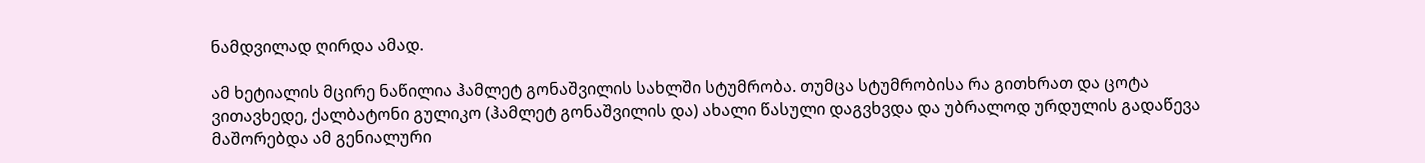ნამდვილად ღირდა ამად.

ამ ხეტიალის მცირე ნაწილია ჰამლეტ გონაშვილის სახლში სტუმრობა. თუმცა სტუმრობისა რა გითხრათ და ცოტა ვითავხედე, ქალბატონი გულიკო (ჰამლეტ გონაშვილის და) ახალი წასული დაგვხვდა და უბრალოდ ურდულის გადაწევა მაშორებდა ამ გენიალური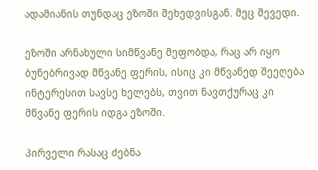ადამიანის თუნდაც ეზოში შეხედვისგან. მეც შევედი.

ეზოში არნახული სიმწვანე მეფობდა, რაც არ იყო ბუნებრივად მწვანე ფერის, ისიც კი მწვანედ შეეღება ინტერესით სავსე ხელებს, თვით ნავთქურაც კი მწვანე ფერის იდგა ეზოში.

პირველი რასაც ძებნა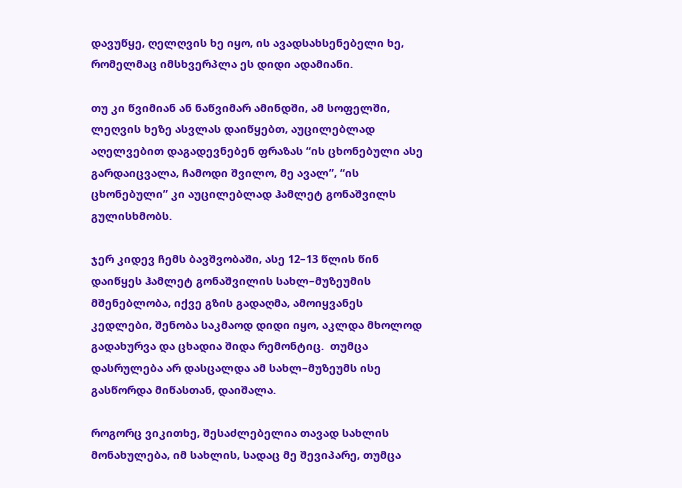დავუწყე, ღელღვის ხე იყო, ის ავადსახსენებელი ხე, რომელმაც იმსხვერპლა ეს დიდი ადამიანი.

თუ კი წვიმიან ან ნაწვიმარ ამინდში, ამ სოფელში, ლეღვის ხეზე ასვლას დაიწყებთ, აუცილებლად აღელვებით დაგადევნებენ ფრაზას “ის ცხონებული ასე გარდაიცვალა, ჩამოდი შვილო, მე ავალ”, “ის ცხონებული” კი აუცილებლად ჰამლეტ გონაშვილს გულისხმობს.

ჯერ კიდევ ჩემს ბავშვობაში, ასე 12–13 წლის წინ დაიწყეს ჰამლეტ გონაშვილის სახლ–მუზეუმის მშენებლობა, იქვე გზის გადაღმა, ამოიყვანეს კედლები, შენობა საკმაოდ დიდი იყო, აკლდა მხოლოდ გადახურვა და ცხადია შიდა რემონტიც.  თუმცა დასრულება არ დასცალდა ამ სახლ–მუზეუმს ისე გასწორდა მიწასთან, დაიშალა.

როგორც ვიკითხე, შესაძლებელია თავად სახლის მონახულება, იმ სახლის, სადაც მე შევიპარე, თუმცა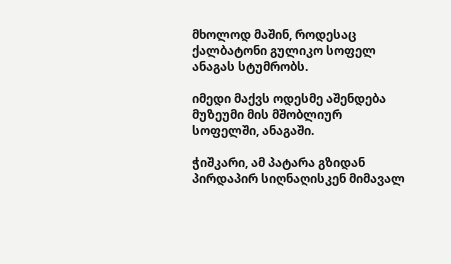მხოლოდ მაშინ, როდესაც ქალბატონი გულიკო სოფელ ანაგას სტუმრობს.

იმედი მაქვს ოდესმე აშენდება მუზეუმი მის მშობლიურ სოფელში, ანაგაში.

ჭიშკარი, ამ პატარა გზიდან პირდაპირ სიღნაღისკენ მიმავალ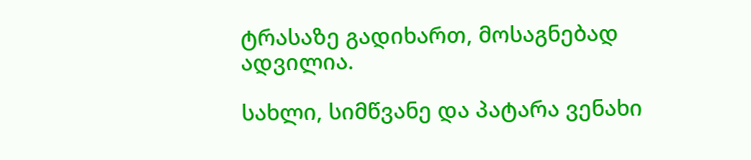ტრასაზე გადიხართ, მოსაგნებად ადვილია.

სახლი, სიმწვანე და პატარა ვენახი